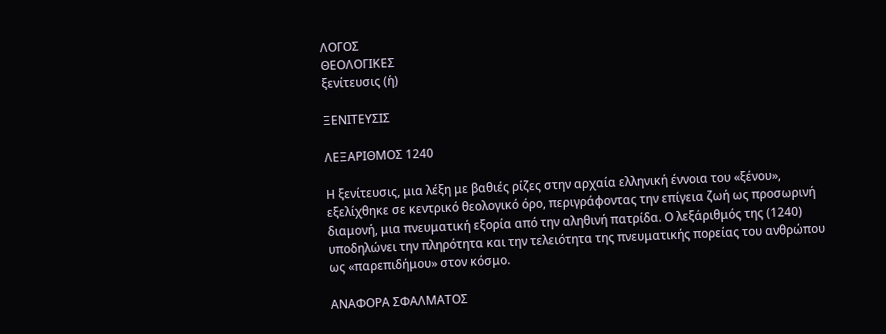ΛΟΓΟΣ
ΘΕΟΛΟΓΙΚΕΣ
ξενίτευσις (ἡ)

ΞΕΝΙΤΕΥΣΙΣ

ΛΕΞΑΡΙΘΜΟΣ 1240

Η ξενίτευσις, μια λέξη με βαθιές ρίζες στην αρχαία ελληνική έννοια του «ξένου», εξελίχθηκε σε κεντρικό θεολογικό όρο, περιγράφοντας την επίγεια ζωή ως προσωρινή διαμονή, μια πνευματική εξορία από την αληθινή πατρίδα. Ο λεξάριθμός της (1240) υποδηλώνει την πληρότητα και την τελειότητα της πνευματικής πορείας του ανθρώπου ως «παρεπιδήμου» στον κόσμο.

ΑΝΑΦΟΡΑ ΣΦΑΛΜΑΤΟΣ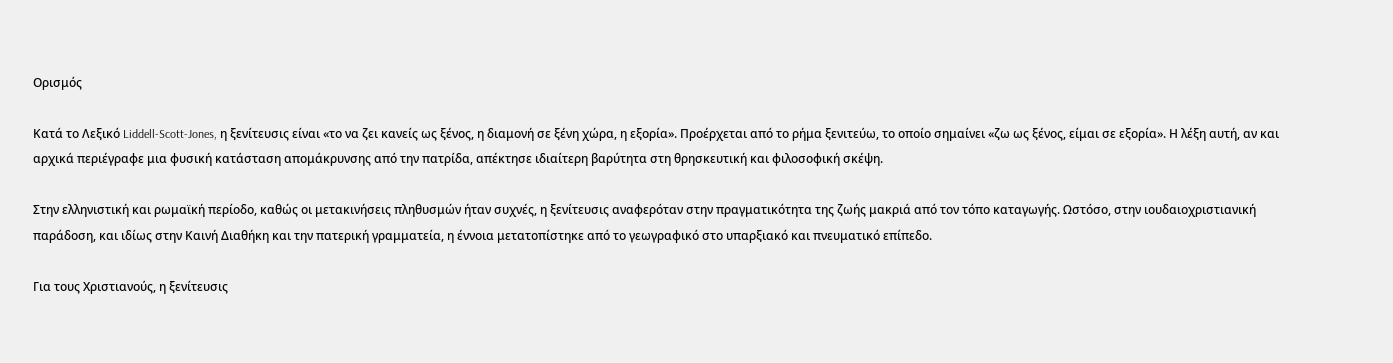Ορισμός

Κατά το Λεξικό Liddell-Scott-Jones, η ξενίτευσις είναι «το να ζει κανείς ως ξένος, η διαμονή σε ξένη χώρα, η εξορία». Προέρχεται από το ρήμα ξενιτεύω, το οποίο σημαίνει «ζω ως ξένος, είμαι σε εξορία». Η λέξη αυτή, αν και αρχικά περιέγραφε μια φυσική κατάσταση απομάκρυνσης από την πατρίδα, απέκτησε ιδιαίτερη βαρύτητα στη θρησκευτική και φιλοσοφική σκέψη.

Στην ελληνιστική και ρωμαϊκή περίοδο, καθώς οι μετακινήσεις πληθυσμών ήταν συχνές, η ξενίτευσις αναφερόταν στην πραγματικότητα της ζωής μακριά από τον τόπο καταγωγής. Ωστόσο, στην ιουδαιοχριστιανική παράδοση, και ιδίως στην Καινή Διαθήκη και την πατερική γραμματεία, η έννοια μετατοπίστηκε από το γεωγραφικό στο υπαρξιακό και πνευματικό επίπεδο.

Για τους Χριστιανούς, η ξενίτευσις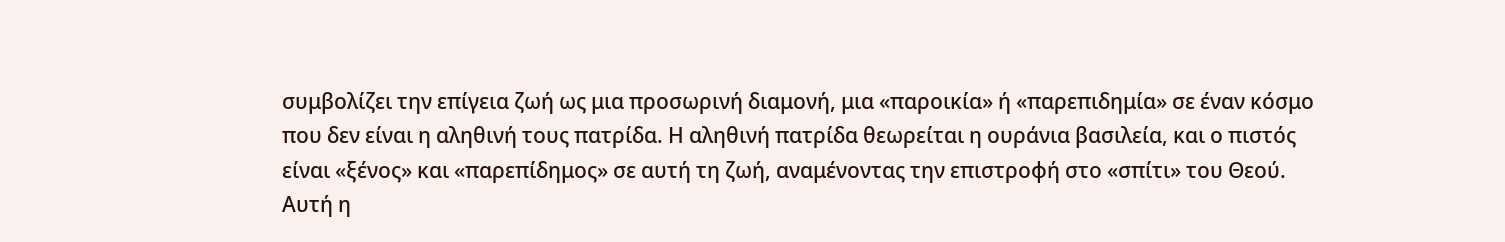συμβολίζει την επίγεια ζωή ως μια προσωρινή διαμονή, μια «παροικία» ή «παρεπιδημία» σε έναν κόσμο που δεν είναι η αληθινή τους πατρίδα. Η αληθινή πατρίδα θεωρείται η ουράνια βασιλεία, και ο πιστός είναι «ξένος» και «παρεπίδημος» σε αυτή τη ζωή, αναμένοντας την επιστροφή στο «σπίτι» του Θεού. Αυτή η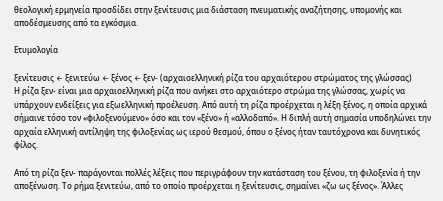θεολογική ερμηνεία προσδίδει στην ξενίτευσις μια διάσταση πνευματικής αναζήτησης, υπομονής και αποδέσμευσης από τα εγκόσμια.

Ετυμολογία

ξενίτευσις ← ξενιτεύω ← ξένος ← ξεν- (αρχαιοελληνική ρίζα του αρχαιότερου στρώματος της γλώσσας)
Η ρίζα ξεν- είναι μια αρχαιοελληνική ρίζα που ανήκει στο αρχαιότερο στρώμα της γλώσσας, χωρίς να υπάρχουν ενδείξεις για εξωελληνική προέλευση. Από αυτή τη ρίζα προέρχεται η λέξη ξένος, η οποία αρχικά σήμαινε τόσο τον «φιλοξενούμενο» όσο και τον «ξένο» ή «αλλοδαπό». Η διπλή αυτή σημασία υποδηλώνει την αρχαία ελληνική αντίληψη της φιλοξενίας ως ιερού θεσμού, όπου ο ξένος ήταν ταυτόχρονα και δυνητικός φίλος.

Από τη ρίζα ξεν- παράγονται πολλές λέξεις που περιγράφουν την κατάσταση του ξένου, τη φιλοξενία ή την αποξένωση. Το ρήμα ξενιτεύω, από το οποίο προέρχεται η ξενίτευσις, σημαίνει «ζω ως ξένος». Άλλες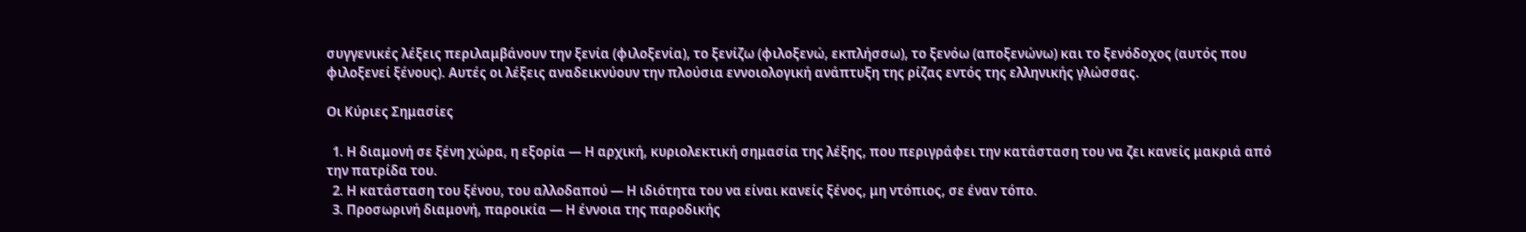συγγενικές λέξεις περιλαμβάνουν την ξενία (φιλοξενία), το ξενίζω (φιλοξενώ, εκπλήσσω), το ξενόω (αποξενώνω) και το ξενόδοχος (αυτός που φιλοξενεί ξένους). Αυτές οι λέξεις αναδεικνύουν την πλούσια εννοιολογική ανάπτυξη της ρίζας εντός της ελληνικής γλώσσας.

Οι Κύριες Σημασίες

  1. Η διαμονή σε ξένη χώρα, η εξορία — Η αρχική, κυριολεκτική σημασία της λέξης, που περιγράφει την κατάσταση του να ζει κανείς μακριά από την πατρίδα του.
  2. Η κατάσταση του ξένου, του αλλοδαπού — Η ιδιότητα του να είναι κανείς ξένος, μη ντόπιος, σε έναν τόπο.
  3. Προσωρινή διαμονή, παροικία — Η έννοια της παροδικής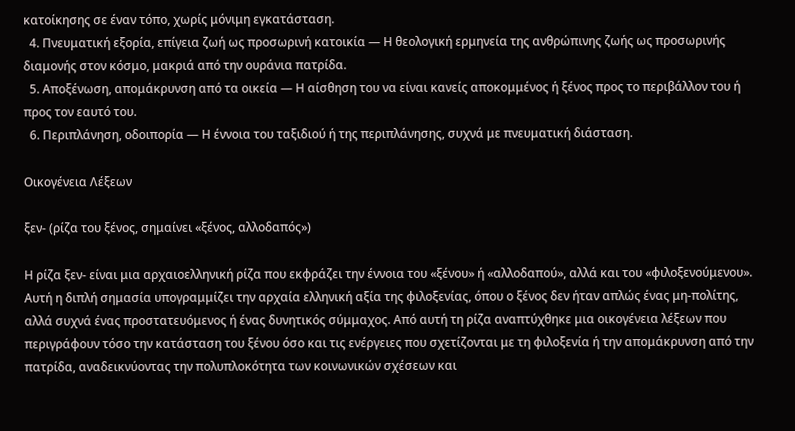κατοίκησης σε έναν τόπο, χωρίς μόνιμη εγκατάσταση.
  4. Πνευματική εξορία, επίγεια ζωή ως προσωρινή κατοικία — Η θεολογική ερμηνεία της ανθρώπινης ζωής ως προσωρινής διαμονής στον κόσμο, μακριά από την ουράνια πατρίδα.
  5. Αποξένωση, απομάκρυνση από τα οικεία — Η αίσθηση του να είναι κανείς αποκομμένος ή ξένος προς το περιβάλλον του ή προς τον εαυτό του.
  6. Περιπλάνηση, οδοιπορία — Η έννοια του ταξιδιού ή της περιπλάνησης, συχνά με πνευματική διάσταση.

Οικογένεια Λέξεων

ξεν- (ρίζα του ξένος, σημαίνει «ξένος, αλλοδαπός»)

Η ρίζα ξεν- είναι μια αρχαιοελληνική ρίζα που εκφράζει την έννοια του «ξένου» ή «αλλοδαπού», αλλά και του «φιλοξενούμενου». Αυτή η διπλή σημασία υπογραμμίζει την αρχαία ελληνική αξία της φιλοξενίας, όπου ο ξένος δεν ήταν απλώς ένας μη-πολίτης, αλλά συχνά ένας προστατευόμενος ή ένας δυνητικός σύμμαχος. Από αυτή τη ρίζα αναπτύχθηκε μια οικογένεια λέξεων που περιγράφουν τόσο την κατάσταση του ξένου όσο και τις ενέργειες που σχετίζονται με τη φιλοξενία ή την απομάκρυνση από την πατρίδα, αναδεικνύοντας την πολυπλοκότητα των κοινωνικών σχέσεων και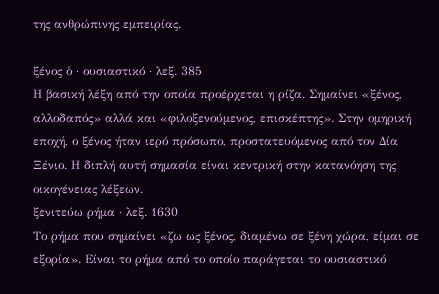της ανθρώπινης εμπειρίας.

ξένος ὁ · ουσιαστικό · λεξ. 385
Η βασική λέξη από την οποία προέρχεται η ρίζα. Σημαίνει «ξένος, αλλοδαπός» αλλά και «φιλοξενούμενος, επισκέπτης». Στην ομηρική εποχή, ο ξένος ήταν ιερό πρόσωπο, προστατευόμενος από τον Δία Ξένιο. Η διπλή αυτή σημασία είναι κεντρική στην κατανόηση της οικογένειας λέξεων.
ξενιτεύω ρήμα · λεξ. 1630
Το ρήμα που σημαίνει «ζω ως ξένος, διαμένω σε ξένη χώρα, είμαι σε εξορία». Είναι το ρήμα από το οποίο παράγεται το ουσιαστικό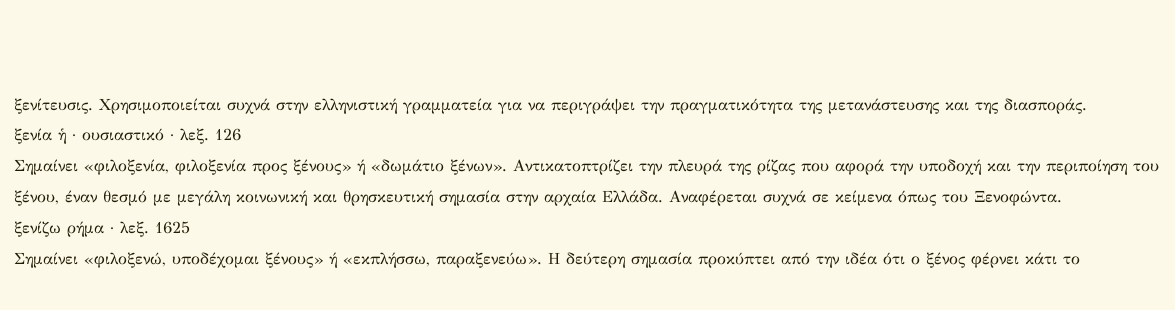ξενίτευσις. Χρησιμοποιείται συχνά στην ελληνιστική γραμματεία για να περιγράψει την πραγματικότητα της μετανάστευσης και της διασποράς.
ξενία ἡ · ουσιαστικό · λεξ. 126
Σημαίνει «φιλοξενία, φιλοξενία προς ξένους» ή «δωμάτιο ξένων». Αντικατοπτρίζει την πλευρά της ρίζας που αφορά την υποδοχή και την περιποίηση του ξένου, έναν θεσμό με μεγάλη κοινωνική και θρησκευτική σημασία στην αρχαία Ελλάδα. Αναφέρεται συχνά σε κείμενα όπως του Ξενοφώντα.
ξενίζω ρήμα · λεξ. 1625
Σημαίνει «φιλοξενώ, υποδέχομαι ξένους» ή «εκπλήσσω, παραξενεύω». Η δεύτερη σημασία προκύπτει από την ιδέα ότι ο ξένος φέρνει κάτι το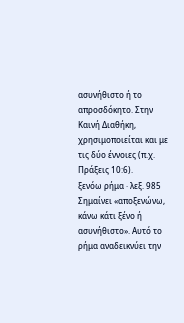ασυνήθιστο ή το απροσδόκητο. Στην Καινή Διαθήκη, χρησιμοποιείται και με τις δύο έννοιες (π.χ. Πράξεις 10:6).
ξενόω ρήμα · λεξ. 985
Σημαίνει «αποξενώνω, κάνω κάτι ξένο ή ασυνήθιστο». Αυτό το ρήμα αναδεικνύει την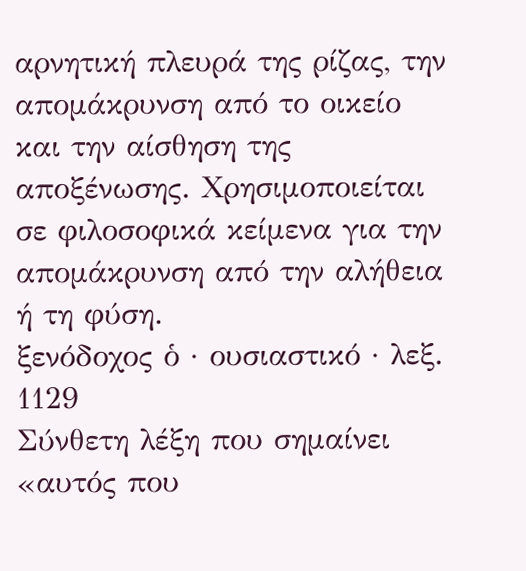αρνητική πλευρά της ρίζας, την απομάκρυνση από το οικείο και την αίσθηση της αποξένωσης. Χρησιμοποιείται σε φιλοσοφικά κείμενα για την απομάκρυνση από την αλήθεια ή τη φύση.
ξενόδοχος ὁ · ουσιαστικό · λεξ. 1129
Σύνθετη λέξη που σημαίνει «αυτός που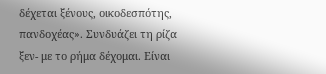δέχεται ξένους, οικοδεσπότης, πανδοχέας». Συνδυάζει τη ρίζα ξεν- με το ρήμα δέχομαι. Είναι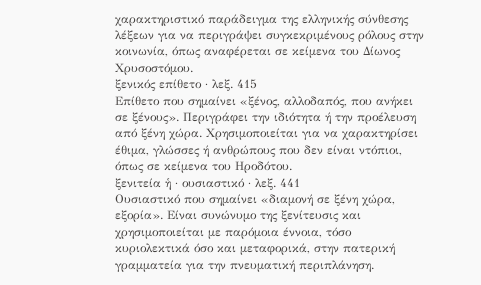χαρακτηριστικό παράδειγμα της ελληνικής σύνθεσης λέξεων για να περιγράψει συγκεκριμένους ρόλους στην κοινωνία, όπως αναφέρεται σε κείμενα του Δίωνος Χρυσοστόμου.
ξενικός επίθετο · λεξ. 415
Επίθετο που σημαίνει «ξένος, αλλοδαπός, που ανήκει σε ξένους». Περιγράφει την ιδιότητα ή την προέλευση από ξένη χώρα. Χρησιμοποιείται για να χαρακτηρίσει έθιμα, γλώσσες ή ανθρώπους που δεν είναι ντόπιοι, όπως σε κείμενα του Ηροδότου.
ξενιτεία ἡ · ουσιαστικό · λεξ. 441
Ουσιαστικό που σημαίνει «διαμονή σε ξένη χώρα, εξορία». Είναι συνώνυμο της ξενίτευσις και χρησιμοποιείται με παρόμοια έννοια, τόσο κυριολεκτικά όσο και μεταφορικά, στην πατερική γραμματεία για την πνευματική περιπλάνηση.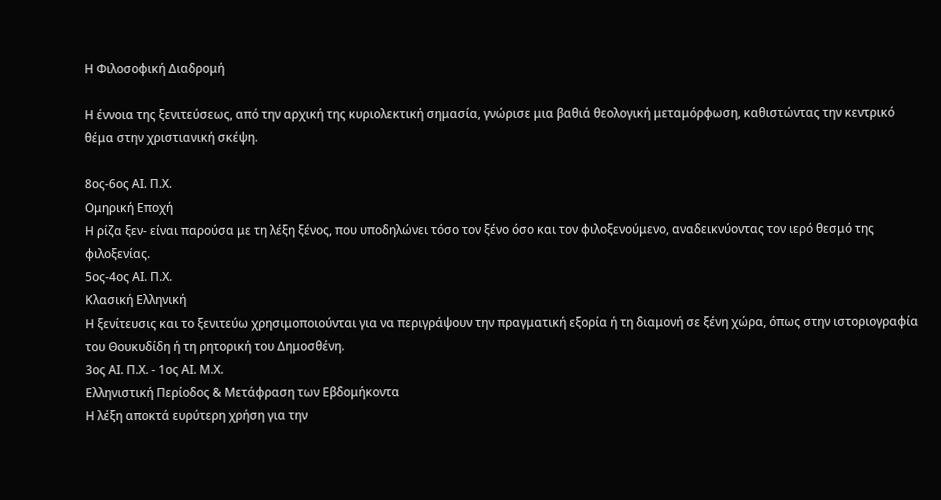Η Φιλοσοφική Διαδρομή

Η έννοια της ξενιτεύσεως, από την αρχική της κυριολεκτική σημασία, γνώρισε μια βαθιά θεολογική μεταμόρφωση, καθιστώντας την κεντρικό θέμα στην χριστιανική σκέψη.

8ος-6ος ΑΙ. Π.Χ.
Ομηρική Εποχή
Η ρίζα ξεν- είναι παρούσα με τη λέξη ξένος, που υποδηλώνει τόσο τον ξένο όσο και τον φιλοξενούμενο, αναδεικνύοντας τον ιερό θεσμό της φιλοξενίας.
5ος-4ος ΑΙ. Π.Χ.
Κλασική Ελληνική
Η ξενίτευσις και το ξενιτεύω χρησιμοποιούνται για να περιγράψουν την πραγματική εξορία ή τη διαμονή σε ξένη χώρα, όπως στην ιστοριογραφία του Θουκυδίδη ή τη ρητορική του Δημοσθένη.
3ος ΑΙ. Π.Χ. - 1ος ΑΙ. Μ.Χ.
Ελληνιστική Περίοδος & Μετάφραση των Εβδομήκοντα
Η λέξη αποκτά ευρύτερη χρήση για την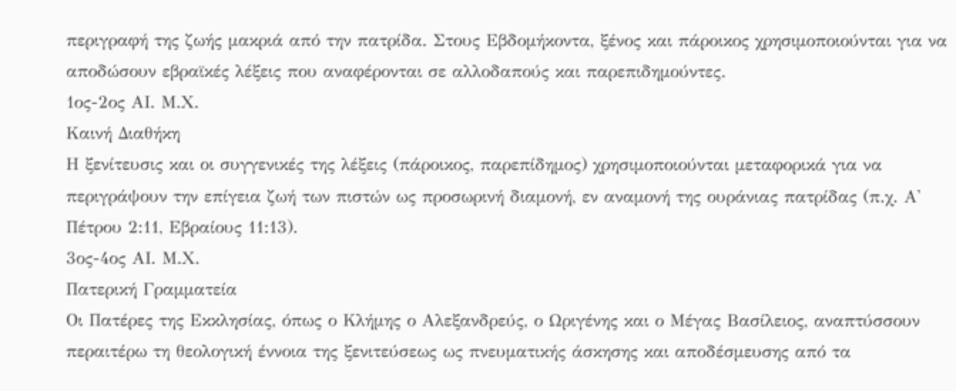περιγραφή της ζωής μακριά από την πατρίδα. Στους Εβδομήκοντα, ξένος και πάροικος χρησιμοποιούνται για να αποδώσουν εβραϊκές λέξεις που αναφέρονται σε αλλοδαπούς και παρεπιδημούντες.
1ος-2ος ΑΙ. Μ.Χ.
Καινή Διαθήκη
Η ξενίτευσις και οι συγγενικές της λέξεις (πάροικος, παρεπίδημος) χρησιμοποιούνται μεταφορικά για να περιγράψουν την επίγεια ζωή των πιστών ως προσωρινή διαμονή, εν αναμονή της ουράνιας πατρίδας (π.χ. Α' Πέτρου 2:11, Εβραίους 11:13).
3ος-4ος ΑΙ. Μ.Χ.
Πατερική Γραμματεία
Οι Πατέρες της Εκκλησίας, όπως ο Κλήμης ο Αλεξανδρεύς, ο Ωριγένης και ο Μέγας Βασίλειος, αναπτύσσουν περαιτέρω τη θεολογική έννοια της ξενιτεύσεως ως πνευματικής άσκησης και αποδέσμευσης από τα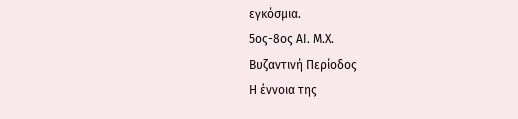εγκόσμια.
5ος-8ος ΑΙ. Μ.Χ.
Βυζαντινή Περίοδος
Η έννοια της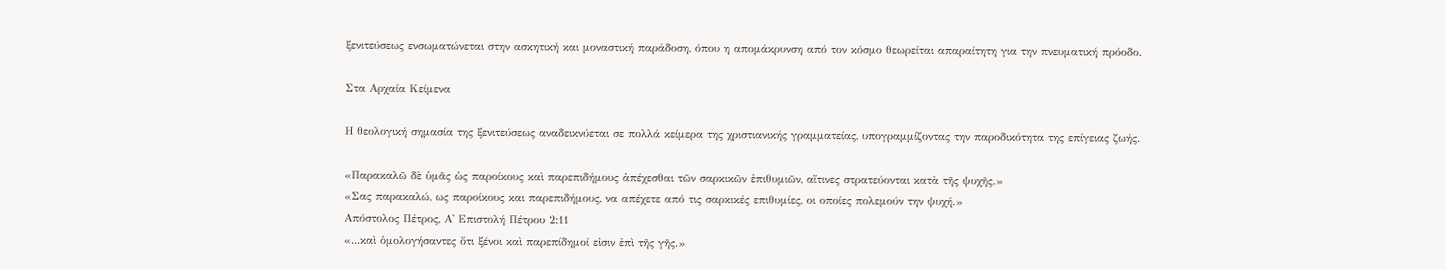ξενιτεύσεως ενσωματώνεται στην ασκητική και μοναστική παράδοση, όπου η απομάκρυνση από τον κόσμο θεωρείται απαραίτητη για την πνευματική πρόοδο.

Στα Αρχαία Κείμενα

Η θεολογική σημασία της ξενιτεύσεως αναδεικνύεται σε πολλά κείμερα της χριστιανικής γραμματείας, υπογραμμίζοντας την παροδικότητα της επίγειας ζωής.

«Παρακαλῶ δὲ ὑμᾶς ὡς παροίκους καὶ παρεπιδήμους ἀπέχεσθαι τῶν σαρκικῶν ἐπιθυμιῶν, αἵτινες στρατεύονται κατὰ τῆς ψυχῆς.»
«Σας παρακαλώ, ως παροίκους και παρεπιδήμους, να απέχετε από τις σαρκικές επιθυμίες, οι οποίες πολεμούν την ψυχή.»
Απόστολος Πέτρος, Α' Επιστολή Πέτρου 2:11
«...καὶ ὁμολογήσαντες ὅτι ξένοι καὶ παρεπίδημοί εἰσιν ἐπὶ τῆς γῆς.»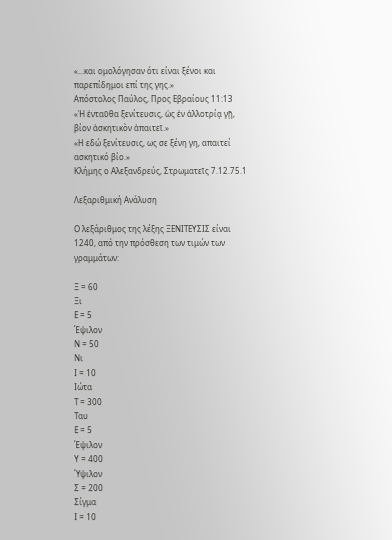«...και ομολόγησαν ότι είναι ξένοι και παρεπίδημοι επί της γης.»
Απόστολος Παύλος, Προς Εβραίους 11:13
«Ἡ ἐνταῦθα ξενίτευσις, ὡς ἐν ἀλλοτρίᾳ γῇ, βίον ἀσκητικὸν ἀπαιτεῖ.»
«Η εδώ ξενίτευσις, ως σε ξένη γη, απαιτεί ασκητικό βίο.»
Κλήμης ο Αλεξανδρεύς, Στρωματεῖς 7.12.75.1

Λεξαριθμική Ανάλυση

Ο λεξάριθμος της λέξης ΞΕΝΙΤΕΥΣΙΣ είναι 1240, από την πρόσθεση των τιμών των γραμμάτων:

Ξ = 60
Ξι
Ε = 5
Έψιλον
Ν = 50
Νι
Ι = 10
Ιώτα
Τ = 300
Ταυ
Ε = 5
Έψιλον
Υ = 400
Ύψιλον
Σ = 200
Σίγμα
Ι = 10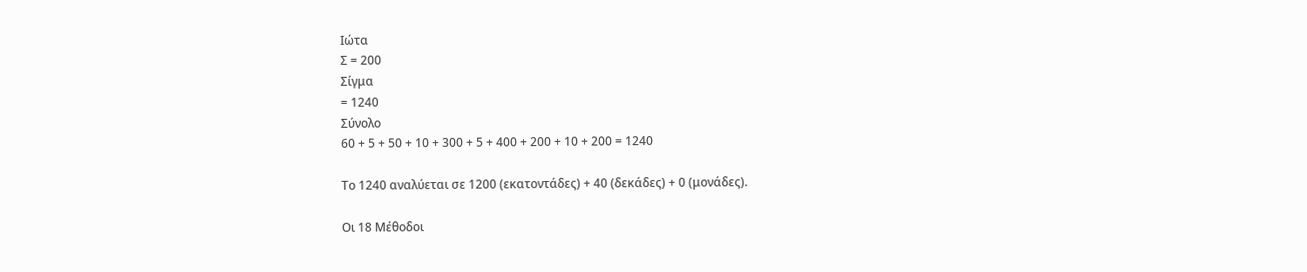Ιώτα
Σ = 200
Σίγμα
= 1240
Σύνολο
60 + 5 + 50 + 10 + 300 + 5 + 400 + 200 + 10 + 200 = 1240

Το 1240 αναλύεται σε 1200 (εκατοντάδες) + 40 (δεκάδες) + 0 (μονάδες).

Οι 18 Μέθοδοι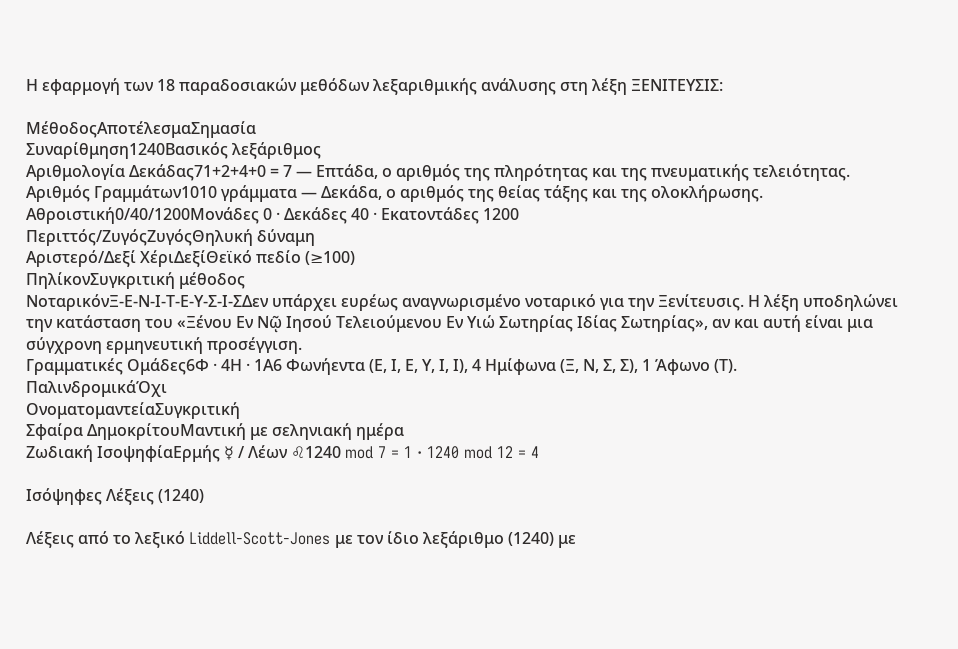Η εφαρμογή των 18 παραδοσιακών μεθόδων λεξαριθμικής ανάλυσης στη λέξη ΞΕΝΙΤΕΥΣΙΣ:

ΜέθοδοςΑποτέλεσμαΣημασία
Συναρίθμηση1240Βασικός λεξάριθμος
Αριθμολογία Δεκάδας71+2+4+0 = 7 — Επτάδα, ο αριθμός της πληρότητας και της πνευματικής τελειότητας.
Αριθμός Γραμμάτων1010 γράμματα — Δεκάδα, ο αριθμός της θείας τάξης και της ολοκλήρωσης.
Αθροιστική0/40/1200Μονάδες 0 · Δεκάδες 40 · Εκατοντάδες 1200
Περιττός/ΖυγόςΖυγόςΘηλυκή δύναμη
Αριστερό/Δεξί ΧέριΔεξίΘεϊκό πεδίο (≥100)
ΠηλίκονΣυγκριτική μέθοδος
ΝοταρικόνΞ-Ε-Ν-Ι-Τ-Ε-Υ-Σ-Ι-ΣΔεν υπάρχει ευρέως αναγνωρισμένο νοταρικό για την Ξενίτευσις. Η λέξη υποδηλώνει την κατάσταση του «Ξένου Εν Νῷ Ιησού Τελειούμενου Εν Υιώ Σωτηρίας Ιδίας Σωτηρίας», αν και αυτή είναι μια σύγχρονη ερμηνευτική προσέγγιση.
Γραμματικές Ομάδες6Φ · 4Η · 1Α6 Φωνήεντα (Ε, Ι, Ε, Υ, Ι, Ι), 4 Ημίφωνα (Ξ, Ν, Σ, Σ), 1 Άφωνο (Τ).
ΠαλινδρομικάΌχι
ΟνοματομαντείαΣυγκριτική
Σφαίρα ΔημοκρίτουΜαντική με σεληνιακή ημέρα
Ζωδιακή ΙσοψηφίαΕρμής ☿ / Λέων ♌1240 mod 7 = 1 · 1240 mod 12 = 4

Ισόψηφες Λέξεις (1240)

Λέξεις από το λεξικό Liddell-Scott-Jones με τον ίδιο λεξάριθμο (1240) με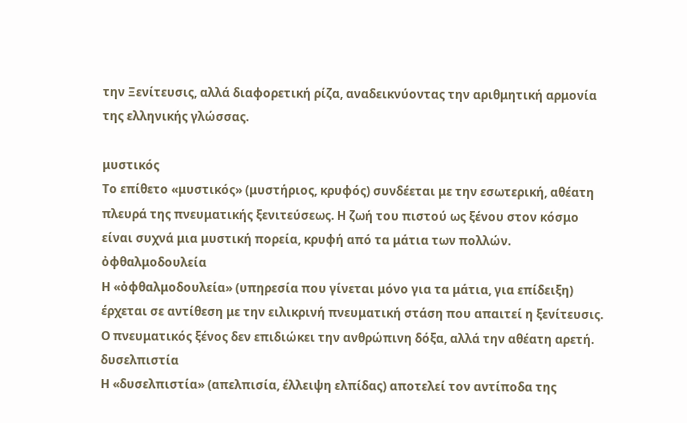την Ξενίτευσις, αλλά διαφορετική ρίζα, αναδεικνύοντας την αριθμητική αρμονία της ελληνικής γλώσσας.

μυστικός
Το επίθετο «μυστικός» (μυστήριος, κρυφός) συνδέεται με την εσωτερική, αθέατη πλευρά της πνευματικής ξενιτεύσεως. Η ζωή του πιστού ως ξένου στον κόσμο είναι συχνά μια μυστική πορεία, κρυφή από τα μάτια των πολλών.
ὀφθαλμοδουλεία
Η «ὀφθαλμοδουλεία» (υπηρεσία που γίνεται μόνο για τα μάτια, για επίδειξη) έρχεται σε αντίθεση με την ειλικρινή πνευματική στάση που απαιτεί η ξενίτευσις. Ο πνευματικός ξένος δεν επιδιώκει την ανθρώπινη δόξα, αλλά την αθέατη αρετή.
δυσελπιστία
Η «δυσελπιστία» (απελπισία, έλλειψη ελπίδας) αποτελεί τον αντίποδα της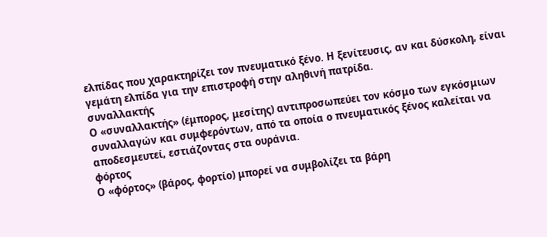ελπίδας που χαρακτηρίζει τον πνευματικό ξένο. Η ξενίτευσις, αν και δύσκολη, είναι γεμάτη ελπίδα για την επιστροφή στην αληθινή πατρίδα.
συναλλακτής
Ο «συναλλακτής» (έμπορος, μεσίτης) αντιπροσωπεύει τον κόσμο των εγκόσμιων συναλλαγών και συμφερόντων, από τα οποία ο πνευματικός ξένος καλείται να αποδεσμευτεί, εστιάζοντας στα ουράνια.
φόρτος
Ο «φόρτος» (βάρος, φορτίο) μπορεί να συμβολίζει τα βάρη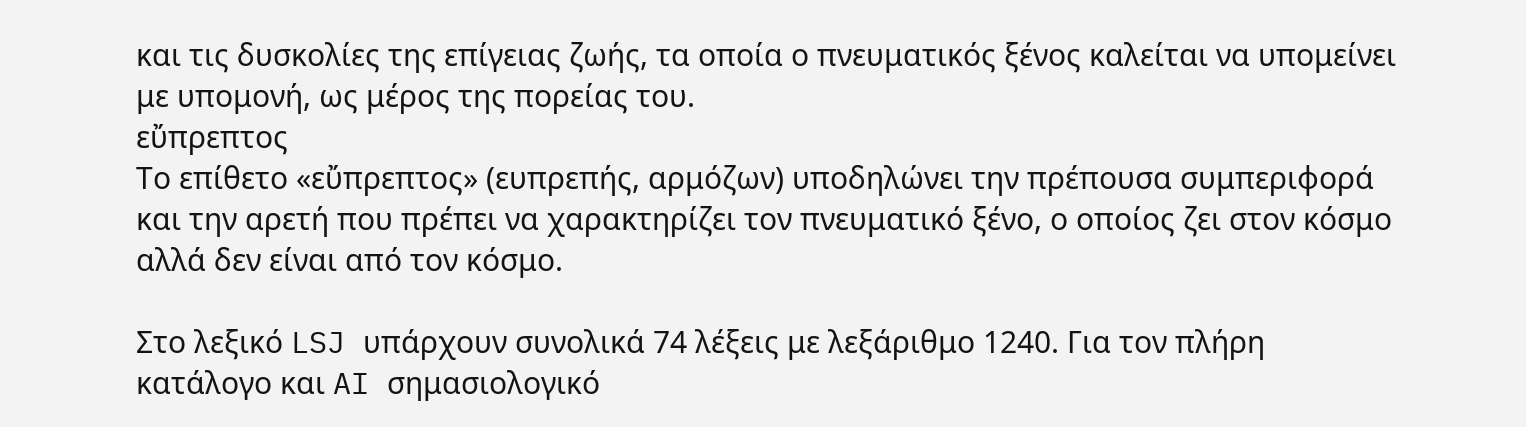και τις δυσκολίες της επίγειας ζωής, τα οποία ο πνευματικός ξένος καλείται να υπομείνει με υπομονή, ως μέρος της πορείας του.
εὔπρεπτος
Το επίθετο «εὔπρεπτος» (ευπρεπής, αρμόζων) υποδηλώνει την πρέπουσα συμπεριφορά και την αρετή που πρέπει να χαρακτηρίζει τον πνευματικό ξένο, ο οποίος ζει στον κόσμο αλλά δεν είναι από τον κόσμο.

Στο λεξικό LSJ υπάρχουν συνολικά 74 λέξεις με λεξάριθμο 1240. Για τον πλήρη κατάλογο και AI σημασιολογικό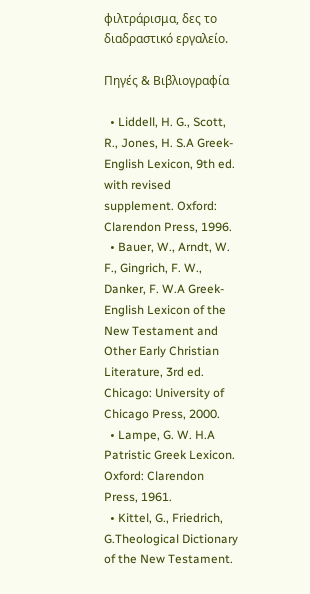φιλτράρισμα, δες το διαδραστικό εργαλείο.

Πηγές & Βιβλιογραφία

  • Liddell, H. G., Scott, R., Jones, H. S.A Greek-English Lexicon, 9th ed. with revised supplement. Oxford: Clarendon Press, 1996.
  • Bauer, W., Arndt, W. F., Gingrich, F. W., Danker, F. W.A Greek-English Lexicon of the New Testament and Other Early Christian Literature, 3rd ed. Chicago: University of Chicago Press, 2000.
  • Lampe, G. W. H.A Patristic Greek Lexicon. Oxford: Clarendon Press, 1961.
  • Kittel, G., Friedrich, G.Theological Dictionary of the New Testament.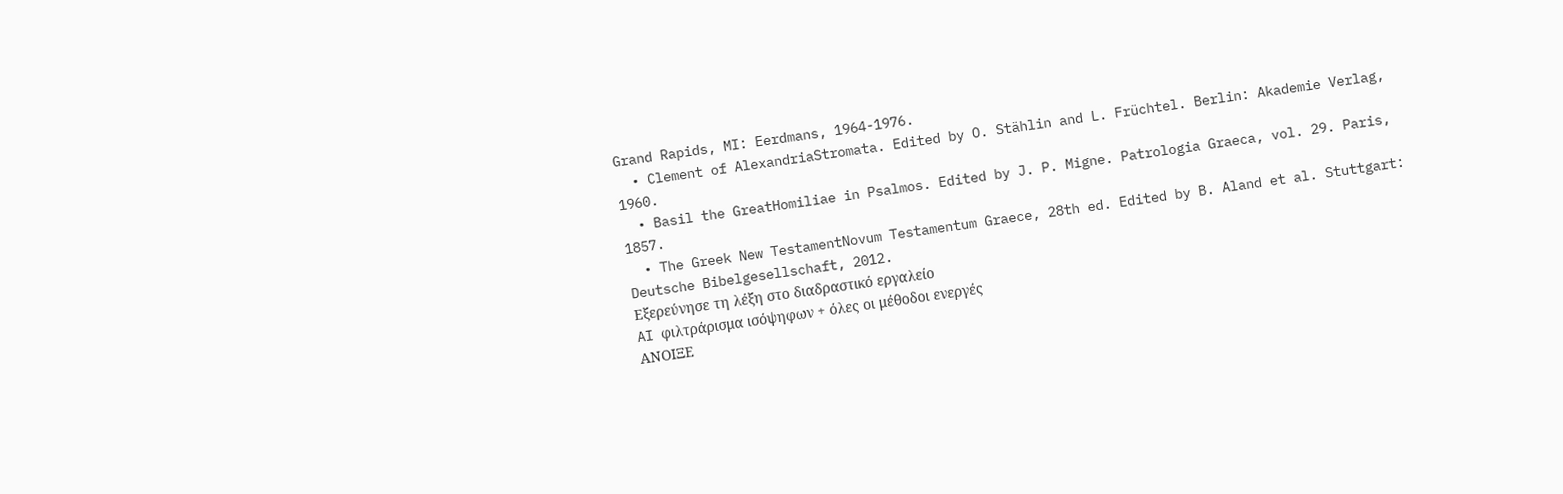Grand Rapids, MI: Eerdmans, 1964-1976.
  • Clement of AlexandriaStromata. Edited by O. Stählin and L. Früchtel. Berlin: Akademie Verlag, 1960.
  • Basil the GreatHomiliae in Psalmos. Edited by J. P. Migne. Patrologia Graeca, vol. 29. Paris, 1857.
  • The Greek New TestamentNovum Testamentum Graece, 28th ed. Edited by B. Aland et al. Stuttgart: Deutsche Bibelgesellschaft, 2012.
Εξερεύνησε τη λέξη στο διαδραστικό εργαλείο
AI φιλτράρισμα ισόψηφων + όλες οι μέθοδοι ενεργές
ΑΝΟΙΞΕ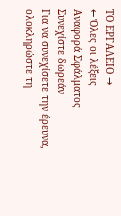ΤΟ ΕΡΓΑΛΕΙΟ →
← Όλες οι λέξεις
Αναφορά Σφάλματος
Συνεχίστε δωρεάν
Για να συνεχίσετε την έρευνα, ολοκληρώστε τη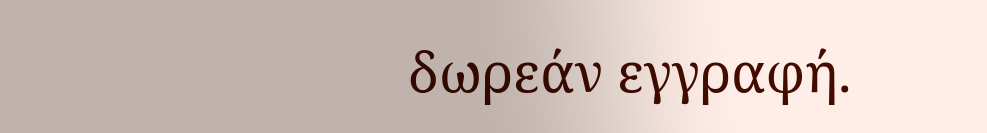δωρεάν εγγραφή.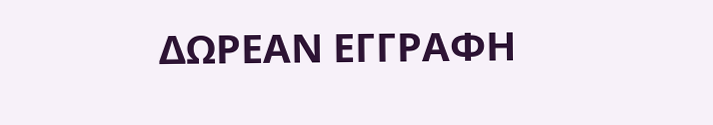ΔΩΡΕΑΝ ΕΓΓΡΑΦΗ